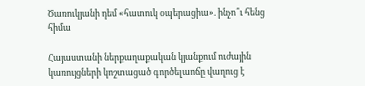Ծառուկյանի դեմ «հատուկ օպերացիա». ինչո՞ւ հենց հիմա

Հայաստանի ներքաղաքական կյանքում ուժային կառույցների կոշտացած գործելաոճը վաղուց է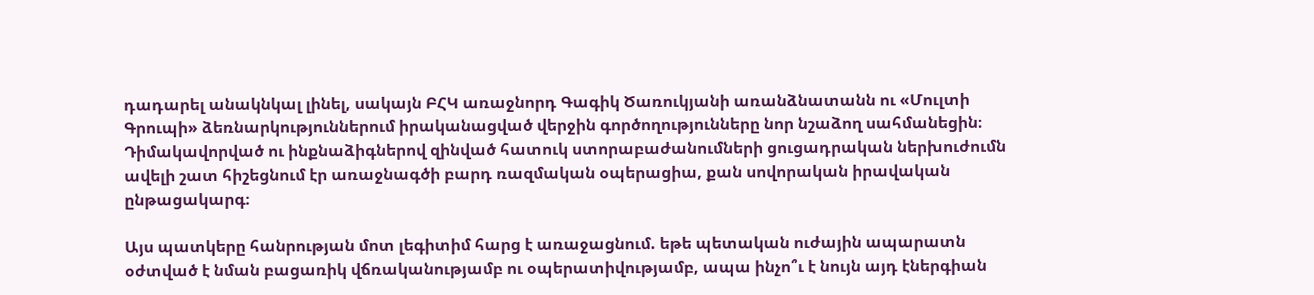դադարել անակնկալ լինել, սակայն ԲՀԿ առաջնորդ Գագիկ Ծառուկյանի առանձնատանն ու «Մուլտի Գրուպի» ձեռնարկություններում իրականացված վերջին գործողությունները նոր նշաձող սահմանեցին։ Դիմակավորված ու ինքնաձիգներով զինված հատուկ ստորաբաժանումների ցուցադրական ներխուժումն ավելի շատ հիշեցնում էր առաջնագծի բարդ ռազմական օպերացիա, քան սովորական իրավական ընթացակարգ։

Այս պատկերը հանրության մոտ լեգիտիմ հարց է առաջացնում. եթե պետական ուժային ապարատն օժտված է նման բացառիկ վճռականությամբ ու օպերատիվությամբ, ապա ինչո՞ւ է նույն այդ էներգիան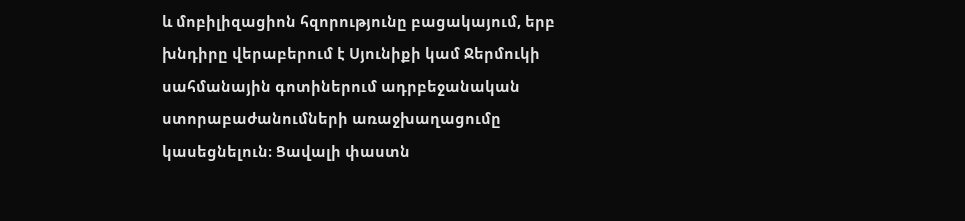և մոբիլիզացիոն հզորությունը բացակայում, երբ խնդիրը վերաբերում է Սյունիքի կամ Ջերմուկի սահմանային գոտիներում ադրբեջանական ստորաբաժանումների առաջխաղացումը կասեցնելուն։ Ցավալի փաստն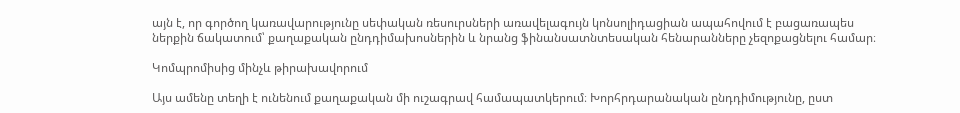այն է, որ գործող կառավարությունը սեփական ռեսուրսների առավելագույն կոնսոլիդացիան ապահովում է բացառապես ներքին ճակատում՝ քաղաքական ընդդիմախոսներին և նրանց ֆինանսատնտեսական հենարանները չեզոքացնելու համար։

Կոմպրոմիսից մինչև թիրախավորում

Այս ամենը տեղի է ունենում քաղաքական մի ուշագրավ համապատկերում։ Խորհրդարանական ընդդիմությունը, ըստ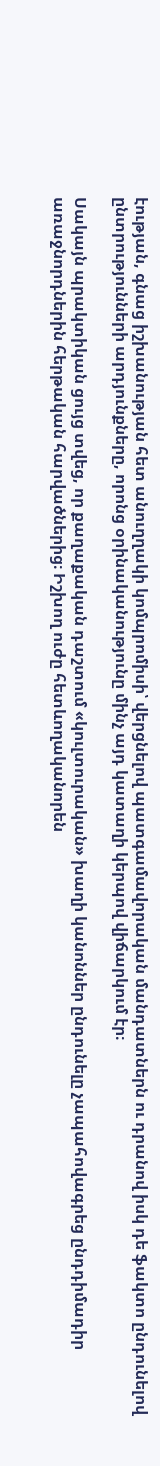էության, գնաց իշխանության հետ անուղղակի կոմպրոմիսի՝ վերցնելով պատգամավորական մանդատներն ու դրանով իսկ դե ֆակտո ընդունելով ընտրությունների արդյունքները, որոնց օրինականությունը մինչ այդ կատաղի կերպով վիճարկում էր։

Սակայն պրակտիկան ցույց տվեց, որ քաղաքական դաշտում «կուլտուրական» խաղի կանոններ ընդունելը չապահովագրեց ընդդիմադիր առաջնորդներին հերթական հարվածներից։ Իշխող ուժը հետևողականորեն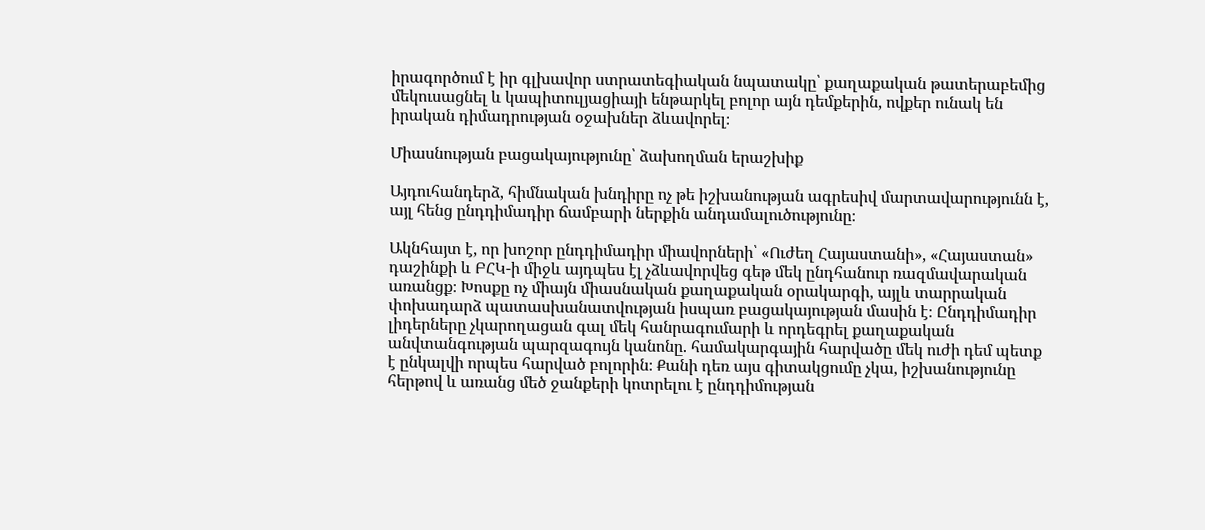իրագործում է իր գլխավոր ստրատեգիական նպատակը՝ քաղաքական թատերաբեմից մեկուսացնել և կապիտուլյացիայի ենթարկել բոլոր այն դեմքերին, ովքեր ունակ են իրական դիմադրության օջախներ ձևավորել։

Միասնության բացակայությունը՝ ձախողման երաշխիք

Այդուհանդերձ, հիմնական խնդիրը ոչ թե իշխանության ագրեսիվ մարտավարությունն է, այլ հենց ընդդիմադիր ճամբարի ներքին անդամալուծությունը։

Ակնհայտ է, որ խոշոր ընդդիմադիր միավորների՝ «Ուժեղ Հայաստանի», «Հայաստան» դաշինքի և ԲՀԿ-ի միջև այդպես էլ չձևավորվեց գեթ մեկ ընդհանուր ռազմավարական առանցք։ Խոսքը ոչ միայն միասնական քաղաքական օրակարգի, այլև տարրական փոխադարձ պատասխանատվության իսպառ բացակայության մասին է։ Ընդդիմադիր լիդերները չկարողացան գալ մեկ հանրագումարի և որդեգրել քաղաքական անվտանգության պարզագույն կանոնը. համակարգային հարվածը մեկ ուժի դեմ պետք է ընկալվի որպես հարված բոլորին։ Քանի դեռ այս գիտակցումը չկա, իշխանությունը հերթով և առանց մեծ ջանքերի կոտրելու է ընդդիմության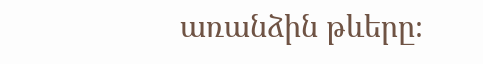առանձին թևերը։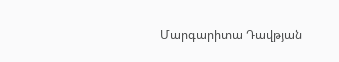Մարգարիտա Դավթյան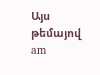Այս թեմայով
am